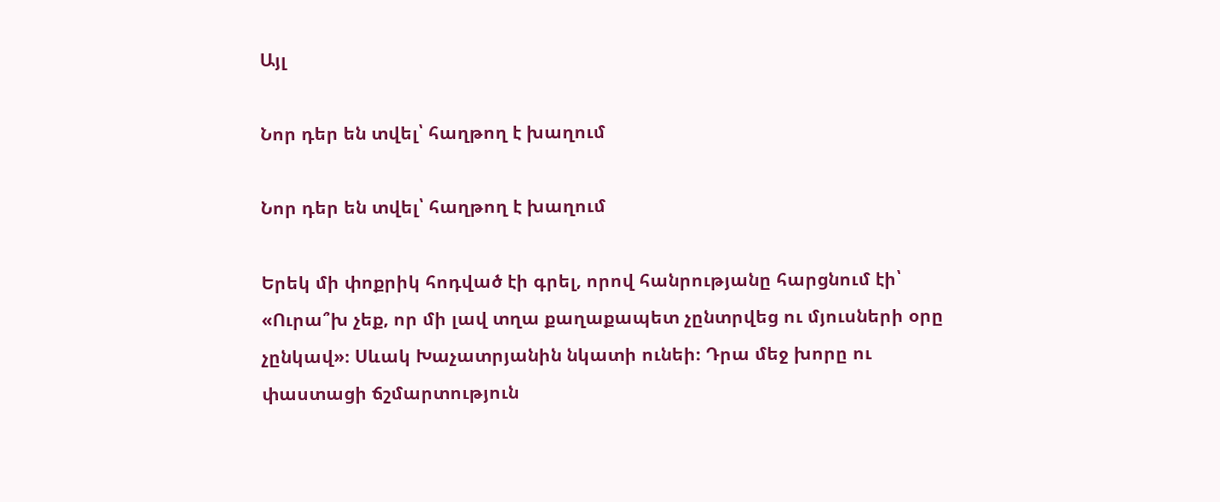Այլ

Նոր դեր են տվել՝ հաղթող է խաղում

Նոր դեր են տվել՝ հաղթող է խաղում

Երեկ մի փոքրիկ հոդված էի գրել, որով հանրությանը հարցնում էի՝ «Ուրա՞խ չեք, որ մի լավ տղա քաղաքապետ չընտրվեց ու մյուսների օրը չընկավ»։ Սևակ Խաչատրյանին նկատի ունեի։ Դրա մեջ խորը ու փաստացի ճշմարտություն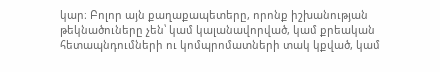կար։ Բոլոր այն քաղաքապետերը, որոնք իշխանության թեկնածուները չեն՝ կամ կալանավորված, կամ քրեական հետապնդումների ու կոմպրոմատների տակ կքված, կամ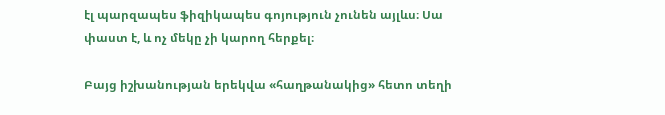էլ պարզապես ֆիզիկապես գոյություն չունեն այլևս։ Սա փաստ է, և ոչ մեկը չի կարող հերքել։

Բայց իշխանության երեկվա «հաղթանակից» հետո տեղի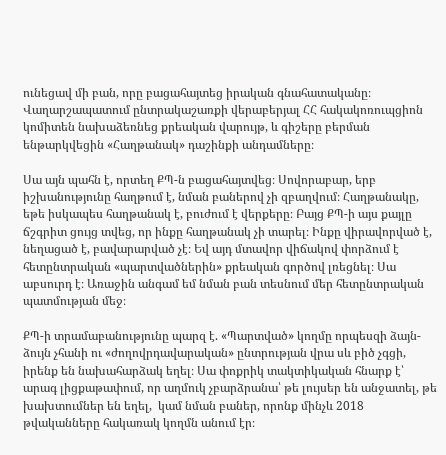ունեցավ մի բան, որը բացահայտեց իրական գնահատականը։ Վաղարշապատում ընտրակաշառքի վերաբերյալ ՀՀ հակակոռուպցիոն կոմիտեն նախաձեռնեց քրեական վարույթ, և գիշերը բերման ենթարկվեցին «Հաղթանակ» դաշինքի անդամները։

Սա այն պահն է, որտեղ ՔՊ-ն բացահայտվեց։ Սովորաբար, երբ իշխանությունը հաղթում է, նման բաներով չի զբաղվում։ Հաղթանակը, եթե իսկապես հաղթանակ է, բուժում է վերքերը։ Բայց ՔՊ-ի այս քայլը ճշգրիտ ցույց տվեց, որ ինքը հաղթանակ չի տարել։ Ինքը վիրավորված է, նեղացած է, բավարարված չէ։ Եվ այդ մտավոր վիճակով փորձում է հետընտրական «պարտվածներին» քրեական գործով լռեցնել։ Սա աբսուրդ է։ Առաջին անգամ եմ նման բան տեսնում մեր հետընտրական պատմության մեջ։

ՔՊ-ի տրամաբանությունը պարզ է. «Պարտված» կողմը որպեսզի ձայն-ձույն չհանի ու «ժողովրդավարական» ընտրության վրա սև բիծ չգցի, իրենք են նախահարձակ եղել։ Սա փոքրիկ տակտիկական հնարք է՝ արագ լիցքաթափում, որ աղմուկ չբարձրանա՝ թե լույսեր են անջատել, թե խախտումներ են եղել,  կամ նման բաներ, որոնք մինչև 2018 թվականները հակառակ կողմն անում էր։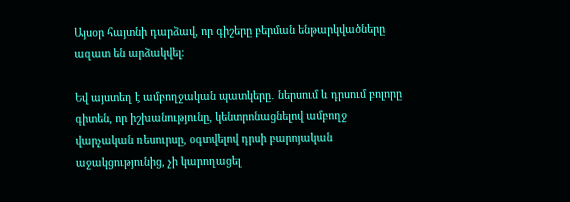Այսօր հայտնի դարձավ, որ գիշերը բերման ենթարկվածները ազատ են արձակվել։

Եվ այստեղ է ամբողջական պատկերը․ ներսում և դրսում բոլորը գիտեն, որ իշխանությունը, կենտրոնացնելով ամբողջ վարչական ռեսուրսը, օգտվելով դրսի բարոյական աջակցությունից, չի կարողացել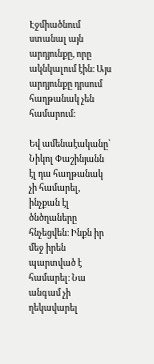Էջմիածնում ստանալ այն արդյունքը, որը ակնկալում էին։ Այս արդյունքը դրսում հաղթանակ չեն համարում։

Եվ ամենաէականը՝ Նիկոլ Փաշինյանն էլ դա հաղթանակ չի համարել, ինչքան էլ ծնծղաները հնչեցվեն։ Ինքն իր մեջ իրեն պարտված է համարել։ Նա անգամ չի ղեկավարել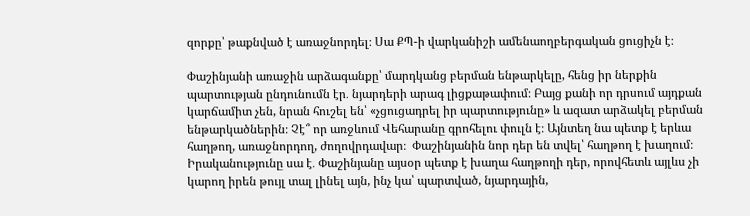զորքը՝ թաքնված է առաջնորդել։ Սա ՔՊ-ի վարկանիշի ամենաողբերգական ցուցիչն է։

Փաշինյանի առաջին արձագանքը՝ մարդկանց բերման ենթարկելը, հենց իր ներքին պարտության ընդունումն էր․ նյարդերի արագ լիցքաթափում։ Բայց քանի որ դրսում այդքան կարճամիտ չեն, նրան հուշել են՝ «չցուցադրել իր պարտությունը» և ազատ արձակել բերման ենթարկածներին։ Չէ՞ որ առջևում Վեհարանը գրոհելու փուլն է։ Այնտեղ նա պետք է երևա հաղթող, առաջնորդող, ժողովրդավար։  Փաշինյանին նոր դեր են տվել՝ հաղթող է խաղում։  Իրականությունը սա է․ Փաշինյանը այսօր պետք է խաղա հաղթողի դեր, որովհետև այլևս չի կարող իրեն թույլ տալ լինել այն, ինչ կա՝ պարտված, նյարդային,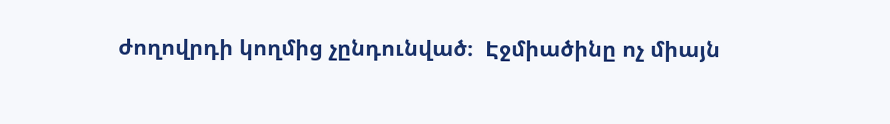ժողովրդի կողմից չընդունված։  Էջմիածինը ոչ միայն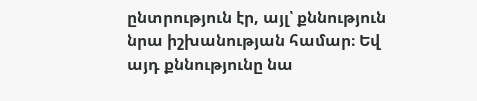ընտրություն էր, այլ՝ քննություն նրա իշխանության համար։ Եվ այդ քննությունը նա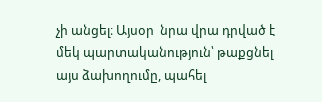չի անցել։ Այսօր  նրա վրա դրված է մեկ պարտականություն՝ թաքցնել այս ձախողումը, պահել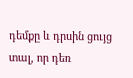դեմքը և դրսին ցույց տալ, որ դեռ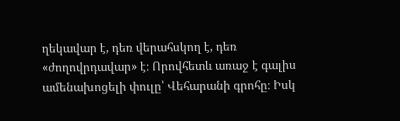ղեկավար է, դեռ վերահսկող է, դեռ «ժողովրդավար» է։ Որովհետև առաջ է գալիս ամենախոցելի փուլը՝ Վեհարանի գրոհը։ Իսկ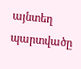այնտեղ պարտվածը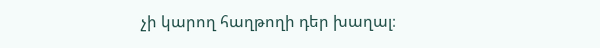չի կարող հաղթողի դեր խաղալ։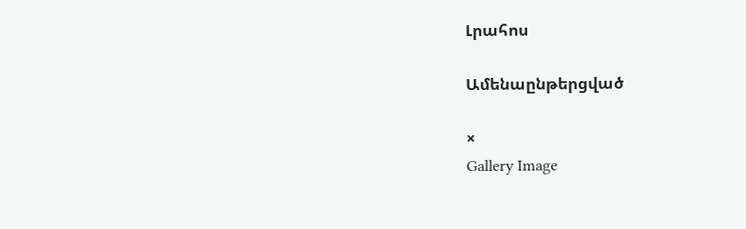Լրահոս

Ամենաընթերցված

×
Gallery Image